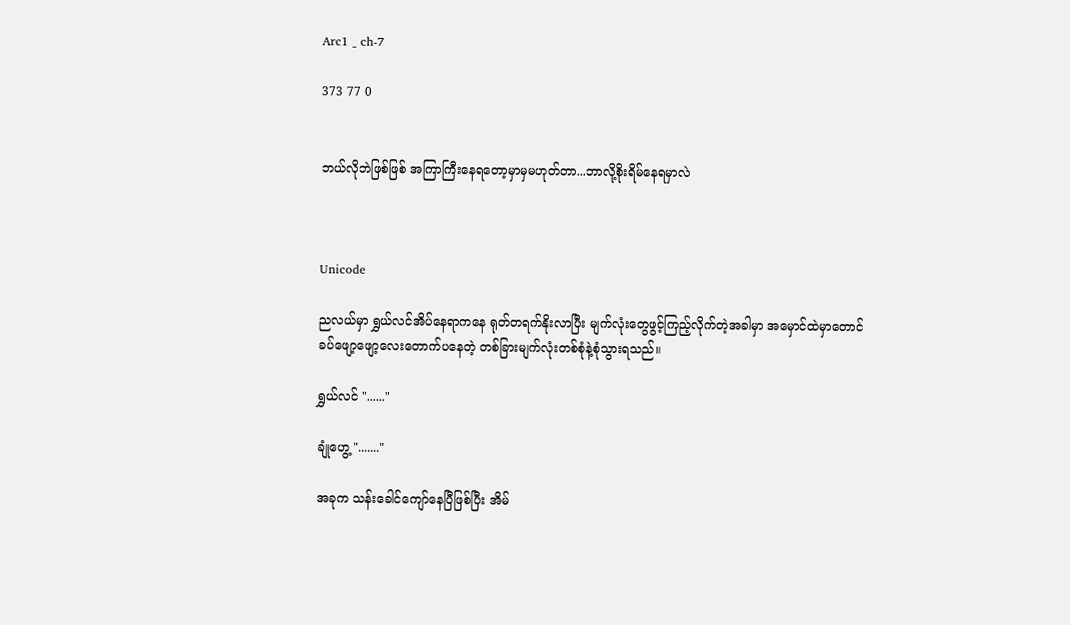Arc1 _ ch-7

373 77 0


ဘယ်လိုဘဲဖြစ်ဖြစ် အကြာကြီးနေရတော့မှာမှမဟုတ်တာ...ဘာလို့စိုးရိမ်နေရမှာလဲ



Unicode

ညလယ်မှာ ရွှယ်လင်အိပ်နေရာကနေ ရုတ်တရက်နိုးလာပြီး မျက်လုံးတွေဖွင့်ကြည့်လိုက်တဲ့အခါမှာ အမှောင်ထဲမှာတောင် ခပ်ဖျော့ဖျော့လေးတောက်ပနေတဲ့ တစ်ခြားမျက်လုံးတစ်စုံနဲ့စုံသွားရသည်။

ရွှယ်လင် "......"

ချုံဟွေ့ "......."

အခုက သန်းခေါင်ကျော်နေပြီဖြစ်ပြီး အိမ်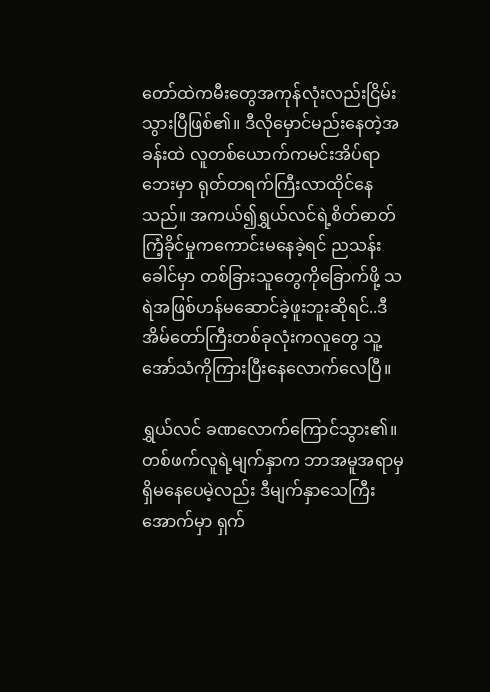တော်ထဲကမီးတွေအကုန်လုံးလည်းငြိမ်းသွားပြီဖြစ်၏။ ဒီလိုမှောင်မည်းနေတဲ့အခန်းထဲ လူတစ်ယောက်ကမင်းအိပ်ရာဘေးမှာ ရုတ်တရက်ကြီးလာထိုင်နေသည်။ အကယ်၍ရွှယ်လင်ရဲ့စိတ်ဓာတ်ကြံ့ခိုင်မှုကကောင်းမနေခဲ့ရင် ညသန်းခေါင်မှာ တစ်ခြားသူတွေကိုခြောက်ဖို့ သရဲအဖြစ်ဟန်မဆောင်ခဲ့ဖူးဘူးဆိုရင်..ဒီအိမ်တော်ကြီးတစ်ခုလုံးကလူတွေ သူ့အော်သံကိုကြားပြီးနေလောက်လေပြီ။

ရွှယ်လင် ခဏလောက်ကြောင်သွား၏။ တစ်ဖက်လူရဲ့မျက်နှာက ဘာအမူအရာမှရှိမနေပေမဲ့လည်း ဒီမျက်နှာသေကြီးအောက်မှာ ရှက်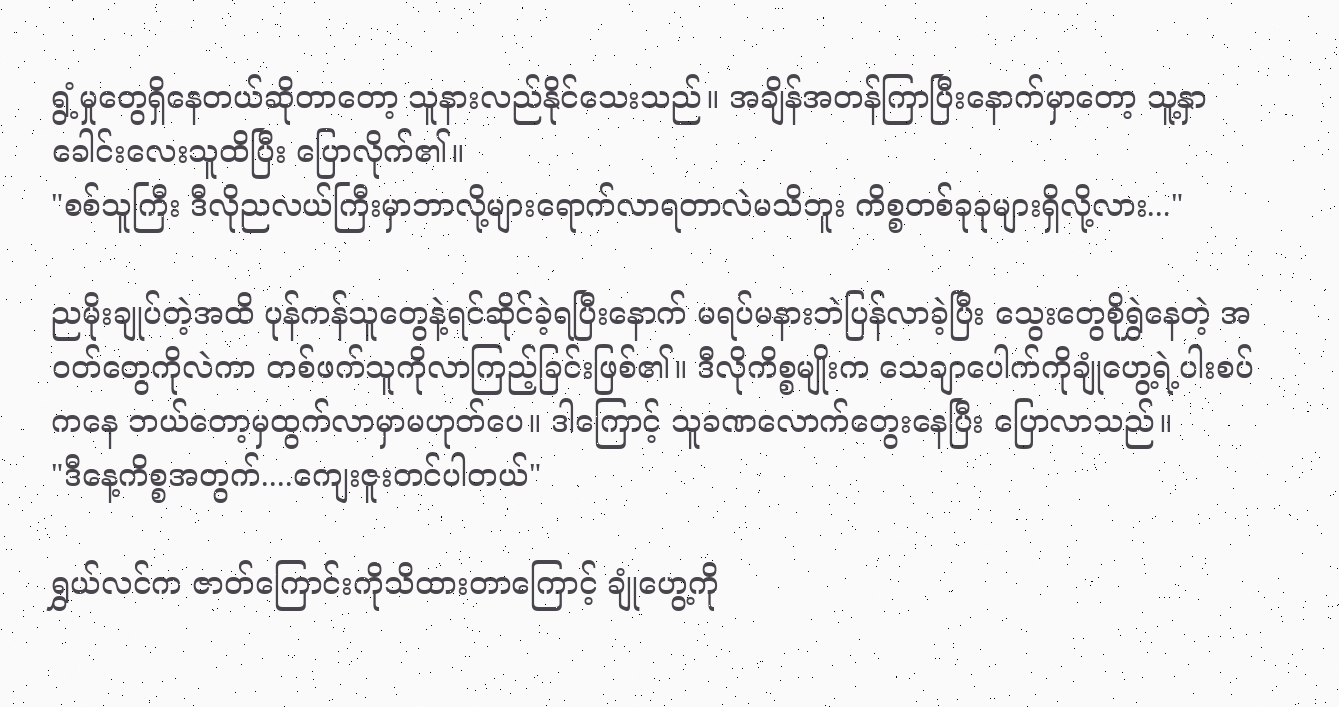ရွံ့မှုတွေရှိနေတယ်ဆိုတာတော့ သူနားလည်နိုင်သေးသည်။ အချိန်အတန်ကြာပြီးနောက်မှာတော့ သူ့နှာခေါင်းလေးသူထိပြီး ပြောလိုက်၏။
"စစ်သူကြီး ဒီလိုညလယ်ကြီးမှာဘာလို့များရောက်လာရတာလဲမသိဘူး ကိစ္စတစ်ခုခုများရှိလို့လား..."

ညမိုးချုပ်တဲ့အထိ ပုန်ကန်သူတွေနဲ့ရင်ဆိုင်ခဲ့ရပြီးနောက် မရပ်မနားဘဲပြန်လာခဲ့ပြီး သွေးတွေစိုရွှဲနေတဲ့ အဝတ်တွေကိုလဲကာ တစ်ဖက်သူကိုလာကြည့်ခြင်းဖြစ်၏။ ဒီလိုကိစ္စမျိုးက သေချာပေါက်ကိုချုံဟွေ့ရဲ့ပါးစပ်ကနေ ဘယ်တော့မှထွက်လာမှာမဟုတ်ပေ။ ဒါကြောင့် သူခဏလောက်တွေးနေပြီး ပြောလာသည်။
"ဒီနေ့ကိစ္စအတွက်....ကျေးဇူးတင်ပါတယ်"

ရွှယ်လင်က ဇာတ်ကြောင်းကိုသိထားတာကြောင့် ချုံဟွေ့ကို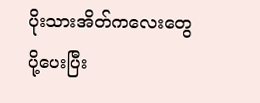ပိုးသားအိတ်ကလေးတွေပို့ပေးပြီး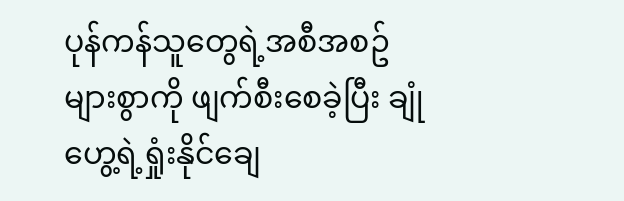ပုန်ကန်သူတွေရဲ့အစီအစဥ်များစွာကို ဖျက်စီးစေခဲ့ပြီး ချုံဟွေ့ရဲ့ရှုံးနိုင်ချေ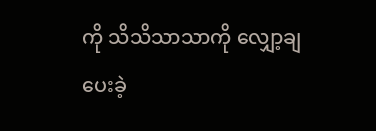ကို သိသိသာသာကို လျှော့ချပေးခဲ့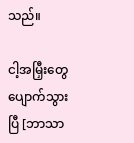သည်။

ငါ့အမြှီးတွေပျောက်သွားပြီ [ဘာသာ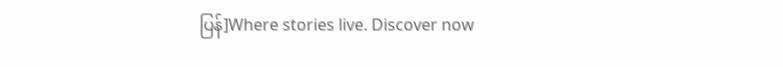ပြန်]Where stories live. Discover now